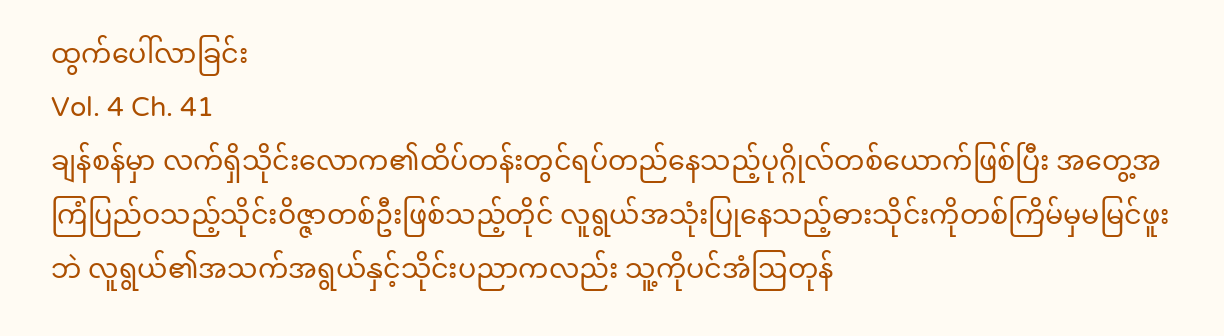ထွက်ပေါ်လာခြင်း
Vol. 4 Ch. 41
ချန်စန်မှာ လက်ရှိသိုင်းလောက၏ထိပ်တန်းတွင်ရပ်တည်နေသည့်ပုဂ္ဂိုလ်တစ်ယောက်ဖြစ်ပြီး အတွေ့အကြံပြည်ဝသည့်သိုင်းဝိဇ္ဇာတစ်ဦးဖြစ်သည့်တိုင် လူရွယ်အသုံးပြုနေသည့်ဓားသိုင်းကိုတစ်ကြိမ်မှမမြင်ဖူးဘဲ လူရွယ်၏အသက်အရွယ်နှင့်သိုင်းပညာကလည်း သူ့ကိုပင်အံဩတုန်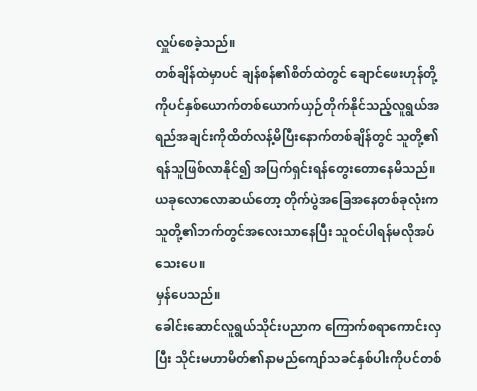လှူပ်စေခဲ့သည်။
တစ်ချိန်ထဲမှာပင် ချန်စန်၏စိတ်ထဲတွင် ချောင်ဖေးဟုန်တို့ကိုပင်နှစ်ယောက်တစ်ယောက်ယှဉ်တိုက်နိုင်သည့်လူရွယ်အရည်အချင်းကိုထိတ်လန့်မိပြီးနောက်တစ်ချိန်တွင် သူတို့၏ရန်သူဖြစ်လာနိုင်၍ အပြက်ရှင်းရန်တွေးတောနေမိသည်။
ယခုလောလောဆယ်တော့ တိုက်ပွဲအခြေအနေတစ်ခုလုံးက သူတို့၏ဘက်တွင်အလေးသာနေပြီး သူဝင်ပါရန်မလိုအပ်သေးပေ။
မှန်ပေသည်။
ခေါင်းဆောင်လူရွယ်သိုင်းပညာက ကြောက်စရာကောင်းလှပြီး သိုင်းမဟာမိတ်၏နာမည်ကျော်သခင်နှစ်ပါးကိုပင်တစ်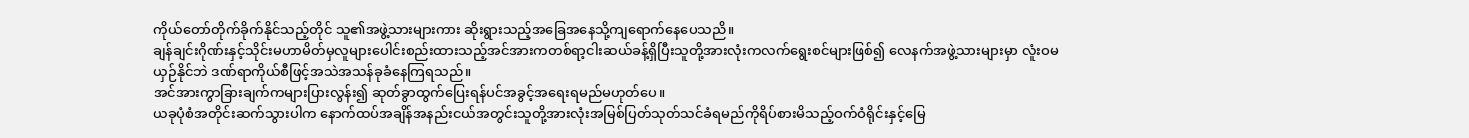ကိုယ်တော်တိုက်ခိုက်နိုင်သည့်တိုင် သူ၏အဖွဲ့သားများကား ဆိုးရွားသည့်အခြေအနေသို့ကျရောက်နေပေသညိ။
ချန်ချင်းဂိုဏ်းနှင့်သိုင်းမဟာမိတ်မှလူများပေါင်းစည်းထားသည့်အင်အားကတစ်ရာ့ငါးဆယ်ခန့်ရှိပြီးသူတို့အားလုံးကလက်ရွေးစင်များဖြစ်၍ လေနက်အဖွဲ့သားများမှာ လူံးဝမယှဉ်နိုင်ဘဲ ဒဏ်ရာကိုယ်စီဖြင့်အသဲအသန်ခုခံနေကြရသည်။
အင်အားကွာခြားချက်ကများပြားလွန်း၍ ဆုတ်ခွာထွက်ပြေးရန်ပင်အခွင့်အရေးရမည်မဟုတ်ပေ။
ယခုပုံစံအတိုင်းဆက်သွားပါက နောက်ထပ်အချိန်အနည်းငယ်အတွင်းသူတို့အားလုံးအမြစ်ပြတ်သုတ်သင်ခံရမည်ကိုရိပ်စားမိသည့်ဝက်ဝံရိုင်းနှင့်မြေ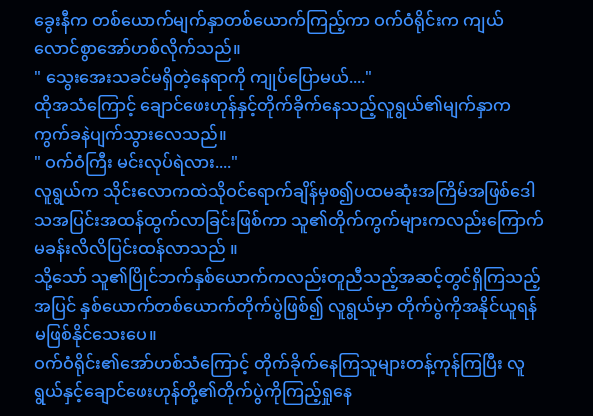ခွေးနီက တစ်ယောက်မျက်နှာတစ်ယောက်ကြည့်ကာ ဝက်ဝံရိုင်းက ကျယ်လောင်စွာအော်ဟစ်လိုက်သည်။
" သွေးအေးသခင်မရှိတဲ့နေရာကို ကျုပ်ပြောမယ်...."
ထိုအသံကြောင့် ချောင်ဖေးဟုန်နှင့်တိုက်ခိုက်နေသည့်လူရွယ်၏မျက်နှာက ကွက်ခနဲပျက်သွားလေသည်။
" ဝက်ဝံကြီး မင်းလုပ်ရဲလား...."
လူရွယ်က သိုင်းလောကထဲသိုဝင်ရောက်ချိန်မှစ၍ပထမဆုံးအကြိမ်အဖြစ်ဒေါသအပြင်းအထန်ထွက်လာခြင်းဖြစ်ကာ သူ၏တိုက်ကွက်များကလည်းကြောက်မခန်းလိလိပြင်းထန်လာသည် ။
သို့သော် သူ၏ပြိုင်ဘက်နှစ်ယောက်ကလည်းတူညီသည့်အဆင့်တွင်ရှိကြသည့်အပြင် နှစ်ယောက်တစ်ယောက်တိုက်ပွဲဖြစ်၍ လူရွယ်မှာ တိုက်ပွဲကိုအနိုင်ယူရန်မဖြစ်နိုင်သေးပေ။
ဝက်ဝံရိုင်း၏အော်ဟစ်သံကြောင့် တိုက်ခိုက်နေကြသူများတန့်ကုန်ကြပြီး လူရွယ်နှင့်ချောင်ဖေးဟုန်တို့၏တိုက်ပွဲကိုကြည့်ရှုနေ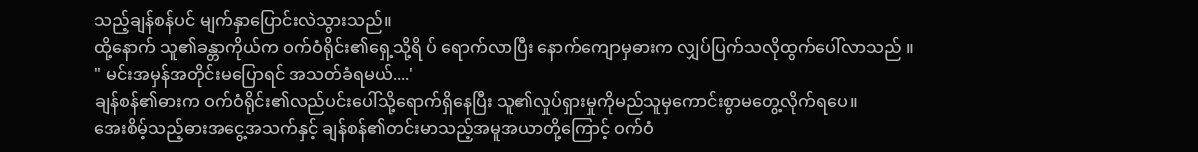သည့်ချန်စန်ပင် မျက်နှာပြောင်းလဲသွားသည်။
ထို့နောက် သူ၏ခန္တာကိုယ်က ဝက်ဝံရိုင်း၏ရှေ့သို့ရိ ပ် ရောက်လာပြီး နောက်ကျောမှဓားက လျှပ်ပြက်သလိုထွက်ပေါ်လာသည် ။
" မင်းအမှန်အတိုင်းမပြောရင် အသတ်ခံရမယ်....'
ချန်စန်၏ဓားက ဝက်ဝံရိုင်း၏လည်ပင်းပေါ်သို့ရောက်ရှိနေပြီး သူ၏လှုပ်ရှားမှုကိုမည်သူမှကောင်းစွာမတွေ့လိုက်ရပေ။
အေးစိမ့်သည့်ဓားအငွေ့အသက်နှင့် ချန်စန်၏တင်းမာသည့်အမူအယာတို့ကြောင့် ဝက်ဝံ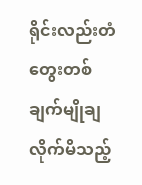ရိုင်းလည်းတံတွေးတစ်ချက်မျိုချလိုက်မိသည့်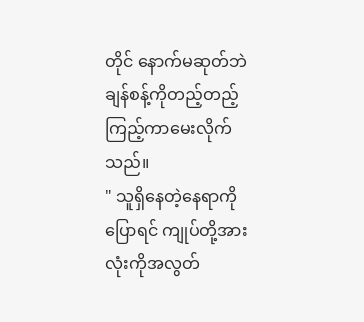တိုင် နောက်မဆုတ်ဘဲ ချန်စန့်ကိုတည့်တည့်ကြည့်ကာမေးလိုက်သည်။
" သူရှိနေတဲ့နေရာကိုပြောရင် ကျုပ်တို့အားလုံးကိုအလွတ်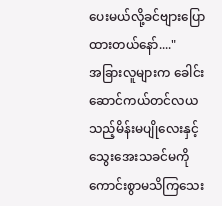ပေးမယ်လို့ခင်ဗျားပြောထားတယ်နော်...."
အခြားလူများက ခေါင်းဆောင်ကယ်တင်လယသည့်မိန်းမပျိုလေးနှင့် သွေးအေးသခင်မကို ကောင်းစွာမသိကြသေး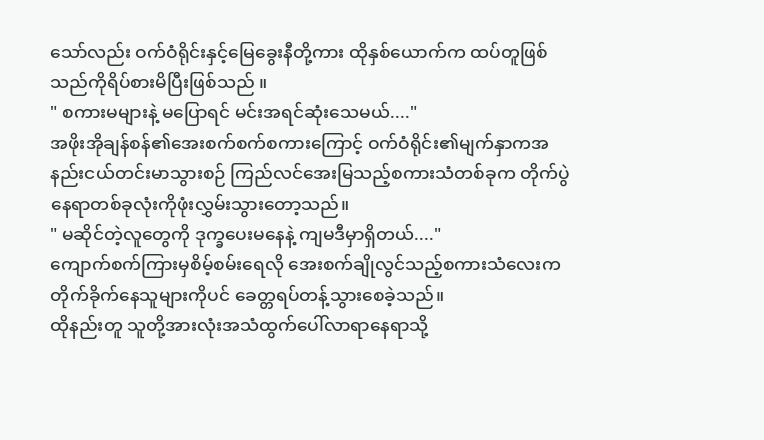သော်လည်း ဝက်ဝံရိုင်းနှင့်မြေခွေးနီတို့ကား ထိုနှစ်ယောက်က ထပ်တူဖြစ်သည်ကိုရိပ်စားမိပြီးဖြစ်သည် ။
" စကားမများနဲ့ မပြောရင် မင်းအရင်ဆုံးသေမယ်...."
အဖိုးအိုချန်စန်၏အေးစက်စက်စကားကြောင့် ဝက်ဝံရိုင်း၏မျက်နှာကအနည်းငယ်တင်းမာသွားစဉ် ကြည်လင်အေးမြသည့်စကားသံတစ်ခုက တိုက်ပွဲနေရာတစ်ခုလုံးကိုဖုံးလွှမ်းသွားတော့သည်။
" မဆိုင်တဲ့လူတွေကို ဒုက္ခပေးမနေနဲ့ ကျမဒီမှာရှိတယ်...."
ကျောက်စက်ကြားမှစိမ့်စမ်းရေလို အေးစက်ချိုလွင်သည့်စကားသံလေးက တိုက်ခိုက်နေသူများကိုပင် ခေတ္တရပ်တန့်သွားစေခဲ့သည်။
ထိုနည်းတူ သူတို့အားလုံးအသံထွက်ပေါ်လာရာနေရာသို့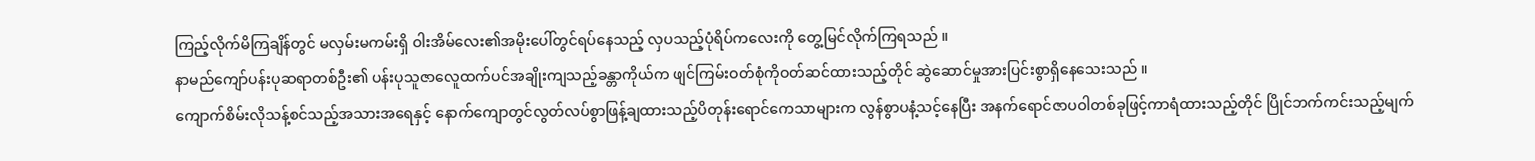ကြည့်လိုက်မိကြချိန်တွင် မလှမ်းမကမ်းရှိ ဝါးအိမ်လေး၏အမိုးပေါ်တွင်ရပ်နေသည့် လှပသည့်ပုံရိပ်ကလေးကို တွေ့မြင်လိုက်ကြရသည် ။
နာမည်ကျော်ပန်းပုဆရာတစ်ဦး၏ ပန်းပုသူဇာလေူထက်ပင်အချိုးကျသည့်ခန္တာကိုယ်က ဖျင်ကြမ်းဝတ်စုံကိုဝတ်ဆင်ထားသည့်တိုင် ဆွဲဆောင်မှုအားပြင်းစွာရှိနေသေးသည် ။
ကျောက်စိမ်းလိုသန့်စင်သည့်အသားအရေနှင့် နောက်ကျောတွင်လွတ်လပ်စွာဖြန့်ချထားသည့်ပိတုန်းရောင်ကေသာများက လွန်စွာပနံ့သင့်နေပြီး အနက်ရောင်ဇာပဝါတစ်ခုဖြင့်ကာရံထားသည့်တိုင် ပြိုင်ဘက်ကင်းသည့်မျက်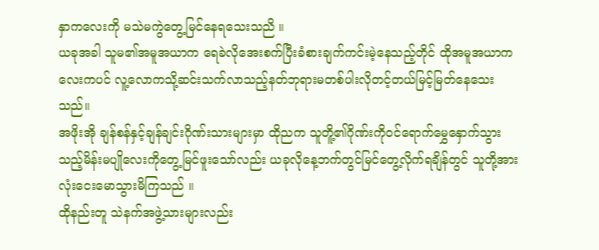နှာကလေးကို မသဲမကွဲတွေ့မြင်နေရသေးသညိ ။
ယခုအခါ သူမ၏အမူအယာက ရေခဲလိုအေးစက်ပြီးခံစားချက်ကင်းမဲ့နေသည့်တိုင် ထိုအမူအယာကလေးကပင် လူ့လောကသို့ဆင်းသက်လာသည့်နတ်ဘုရားမတစ်ပါးလိုတင့်တယ်မြင့်မြတ်နေသေးသည်။
အဖိုးအို ချန်စန်နှင့်ချန်ချင်းဂိုဏ်းသားများမှာ ထိုညက သူတိူ့၏ဂိုဏ်းကိုဝင်ရောက်မွှေနှောက်သွားသည့်မိန်းမပျိုလေးကိုတွေ့မြင်ဖူးသော်လည်း ယခုလိုနေ့ဘက်တွင်မြင်တွေ့လိုက်ရချိန်တွင် သူတို့အားလုံးငေးမောသွားမိကြသည် ။
ထိုနည်းတူ သဲနက်အဖွဲ့သားများလည်း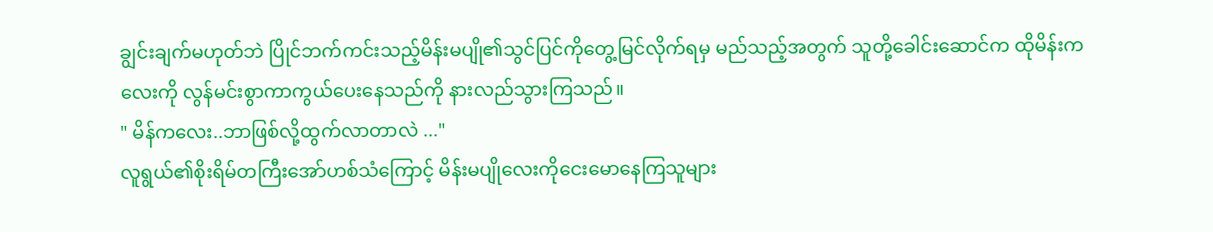ချွင်းချက်မဟုတ်ဘဲ ပြိုင်ဘက်ကင်းသည့်မိန်းမပျို၏သွင်ပြင်ကိုတွေ့မြင်လိုက်ရမှ မည်သည့်အတွက် သူတို့ခေါင်းဆောင်က ထိုမိန်းကလေးကို လွန်မင်းစွာကာကွယ်ပေးနေသည်ကို နားလည်သွားကြသည်။
" မိန်ကလေး..ဘာဖြစ်လို့ထွက်လာတာလဲ ..."
လူရွယ်၏စိုးရိမ်တကြီးအော်ဟစ်သံကြောင့် မိန်းမပျိုလေးကိုငေးမောနေကြသူများ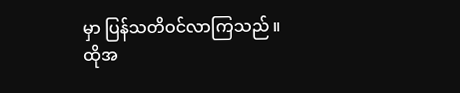မှာ ပြန်သတိဝင်လာကြသည် ။
ထိုအ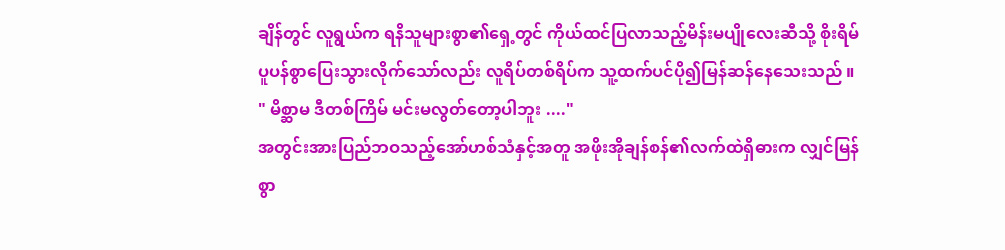ချိန်တွင် လူရွယ်က ရနိသူများစွာ၏ရှေ့တွင် ကိုယ်ထင်ပြလာသည့်မိန်းမပျိုလေးဆီသို့ စိုးရိမ်ပူပန်စွာပြေးသွားလိုက်သော်လည်း လူရိပ်တစ်ရိပ်က သူ့ထက်ပင်ပို၍မြန်ဆန်နေသေးသည် ။
" မိစ္ဆာမ ဒီတစ်ကြိမ် မင်းမလွတ်တော့ပါဘူး ...."
အတွင်းအားပြည်ဘဝသည့်အော်ဟစ်သံနှင့်အတူ အဖိုးအိုချန်စန်၏လက်ထဲရှိဓားက လျှင်မြန်စွာ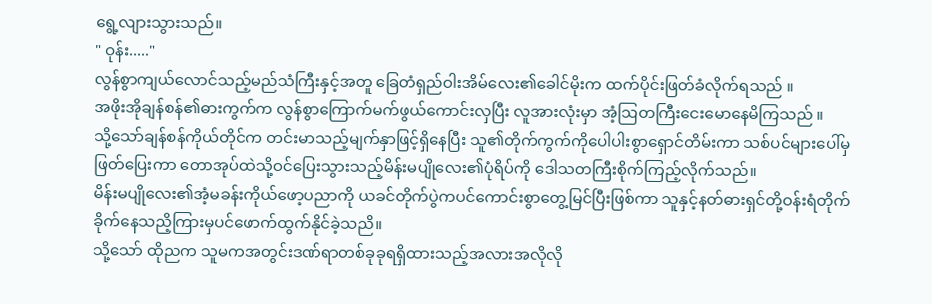ရွေ့လျားသွားသည်။
" ဝုန်း....."
လွန်စွာကျယ်လောင်သည့်မည်သံကြီးနှင့်အတူ ခြေတံရှည်ဝါးအိမ်လေး၏ခေါင်မိုးက ထက်ပိုင်းဖြတ်ခံလိုက်ရသည် ။
အဖိုးအိုချန်စန်၏ဓားကွက်က လွန်စွာကြောက်မက်ဖွယ်ကောင်းလှပြီး လူအားလုံးမှာ အံ့ဩတကြီးငေးမောနေမိကြသည် ။
သို့သော်ချန်စန်ကိုယ်တိုင်က တင်းမာသည့်မျက်နှာဖြင့်ရှိနေပြီး သူ၏တိုက်ကွက်ကိုပေါပါးစွာရှောင်တိမ်းကာ သစ်ပင်များပေါ်မှဖြတ်ပြေးကာ တောအုပ်ထဲသို့ဝင်ပြေးသွားသည့်မိန်းမပျိုလေး၏ပုံရိပ်ကို ဒေါသတကြီးစိုက်ကြည့်လိုက်သည်။
မိန်းမပျိုလေး၏အံ့မခန်းကိုယ်ဖော့ပညာကို ယခင်တိုက်ပွဲကပင်ကောင်းစွာတွေ့မြင်ပြီးဖြစ်ကာ သူနှင့်နတ်ဓားရှင်တို့ဝန်းရံတိုက်ခိုက်နေသညိ့ကြားမှပင်ဖောက်ထွက်နိုင်ခဲ့သညိ။
သို့သော် ထိုညက သူမကအတွင်းဒဏ်ရာတစ်ခုခုရရှိထားသည့်အလားအလိုလို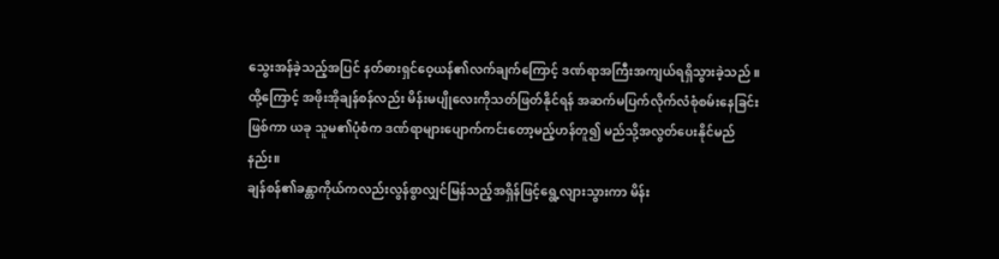သွေးအန်ခဲ့သည့်အပြင် နတ်ဓားရှင်ဝေ့ယန်၏လက်ချက်ကြောင့် ဒဏ်ရာအကြီးအကျယ်ရရှိသွားခဲ့သည် ။
ထို့ကြောင့် အဖိုးအိုချန်စန်လည်း မိန်းမပျိုလေးကိုသတ်ဖြတ်နိုင်ရန် အဆက်မပြက်လိုက်လံစုံစမ်းနေခြင်းဖြစ်ကာ ယခု သူမ၏ပုံစံက ဒဏ်ရာများပျောက်ကင်းတော့မည့်ဟန်တူ၍ မည်သို့အလွတ်ပေးနိုင်မည်နည်း။
ချန်စန်၏ခန္တာကိုယ်ကလည်းလွန်စွာလျှင်မြန်သည့်အရှိန်ဖြင့်ရွေ့လျားသွားကာ မိန်း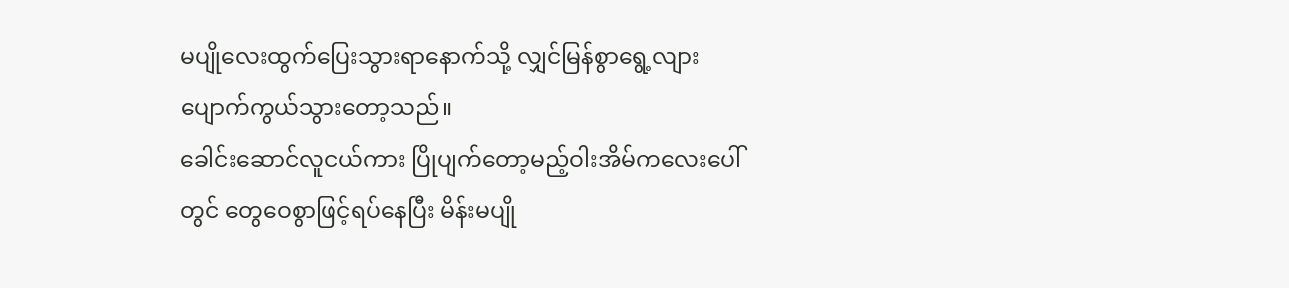မပျိုလေးထွက်ပြေးသွားရာနောက်သို့ လျှင်မြန်စွာရွေ့လျားပျောက်ကွယ်သွားတော့သည်။
ခေါင်းဆောင်လူငယ်ကား ပြိုပျက်တော့မည့်ဝါးအိမ်ကလေးပေါ်တွင် တွေဝေစွာဖြင့်ရပ်နေပြီး မိန်းမပျို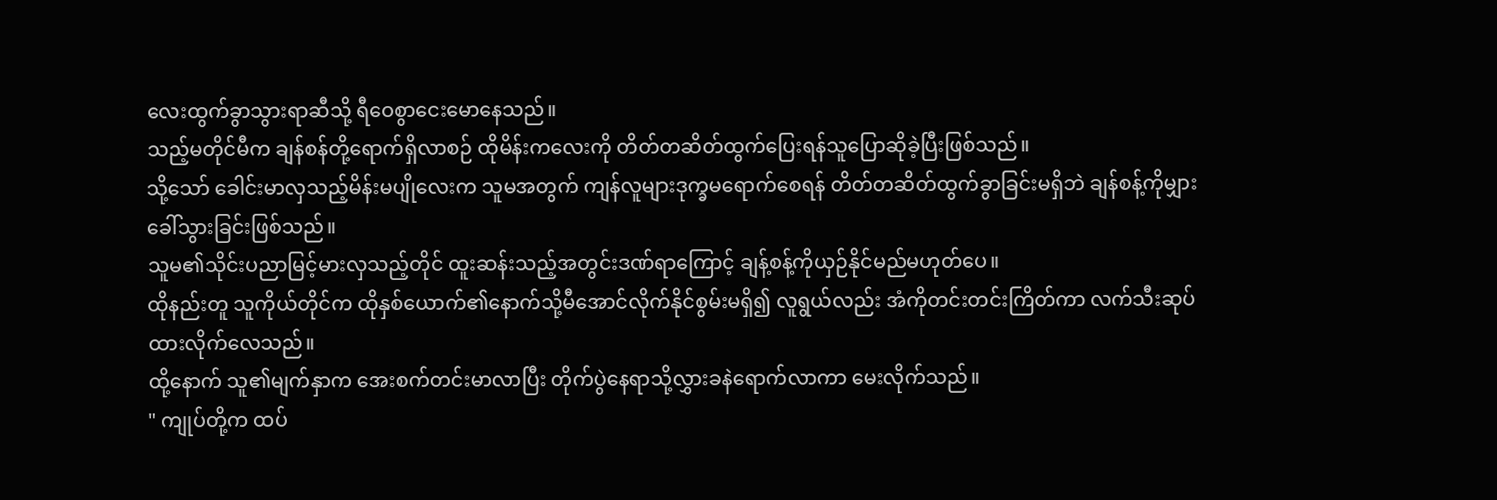လေးထွက်ခွာသွားရာဆီသို့ ရီဝေစွာငေးမောနေသည်။
သည့်မတိုင်မီက ချန်စန်တို့ရောက်ရှိလာစဉ် ထိုမိန်းကလေးကို တိတ်တဆိတ်ထွက်ပြေးရန်သူပြောဆိုခဲ့ပြီးဖြစ်သည်။
သို့သော် ခေါင်းမာလှသည့်မိန်းမပျိုလေးက သူမအတွက် ကျန်လူများဒုက္ခမရောက်စေရန် တိတ်တဆိတ်ထွက်ခွာခြင်းမရှိဘဲ ချန်စန့်ကိုမျှားခေါ်သွားခြင်းဖြစ်သည်။
သူမ၏သိုင်းပညာမြင့်မားလှသည့်တိုင် ထူးဆန်းသည့်အတွင်းဒဏ်ရာကြောင့် ချန့်စန့်ကိုယှဉ်နိုင်မည်မဟုတ်ပေ။
ထိုနည်းတူ သူကိုယ်တိုင်က ထိုနှစ်ယောက်၏နောက်သို့မီအောင်လိုက်နိုင်စွမ်းမရှိ၍ လူရွယ်လည်း အံကိုတင်းတင်းကြိတ်ကာ လက်သီးဆုပ်ထားလိုက်လေသည်။
ထို့နောက် သူ၏မျက်နှာက အေးစက်တင်းမာလာပြီး တိုက်ပွဲနေရာသို့လွှားခနဲရောက်လာကာ မေးလိုက်သည်။
" ကျုပ်တို့က ထပ်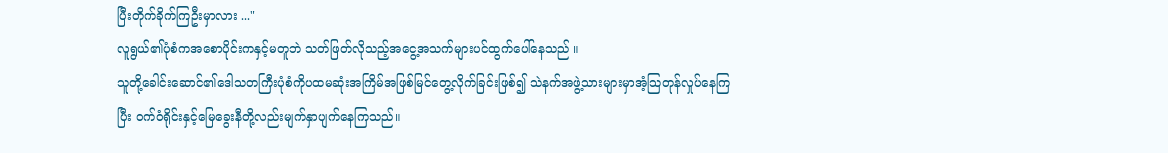ပြီးတိုက်ခိုက်ကြဦးမှာလား ..."
လူရွယ်၏ပုံစံကအစောပိုင်းကနှင့်မတူဘဲ သတ်ဖြတ်လိုသည့်အငွေ့အသက်များပင်ထွက်ပေါ်နေသည် ။
သူတို့ခေါင်းဆောင်၏ဒေါသတကြီးပုံစံကိုပထမဆုံးအကြိမ်အဖြစ်မြင်တွေ့လိုက်ခြင်းဖြစ်၍ သဲနက်အဖွဲ့သားများမှာအံ့သြတုန်လှုပ်နေကြပြီး ဝက်ဝံရိုင်းနှင့်မြေခွေးနီတို့လည်းမျက်နှာပျက်နေကြသည်။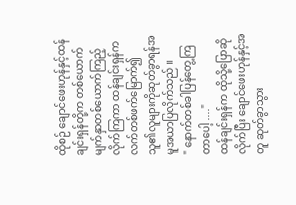ထိုစဉ် ချောင်ဖေးဟုန်နှင့်ထန်ချင်းရှန်တို့က တစ်ယောက်မျက်နှာတစ်ယောက်ကြည့်လိုက်ကြကာ ထန်ချင်းရှန်က လက်တစ်ဖက်မြောက်၍ သူ၏လူများကိုဆုတ်ခွာရန်အမူအယာပြလိုက်သည် ။
" နောက်တစ်ခါပြန်တွေ့ကြတာပေါ့ ...."
ထန်ချင်းရှန်က ထိုသို့ပြောဆိုလိုက်ပြီး ချောင်ဖေးဟုန်နှင့်အတူ ဆုတ်ခွာသွား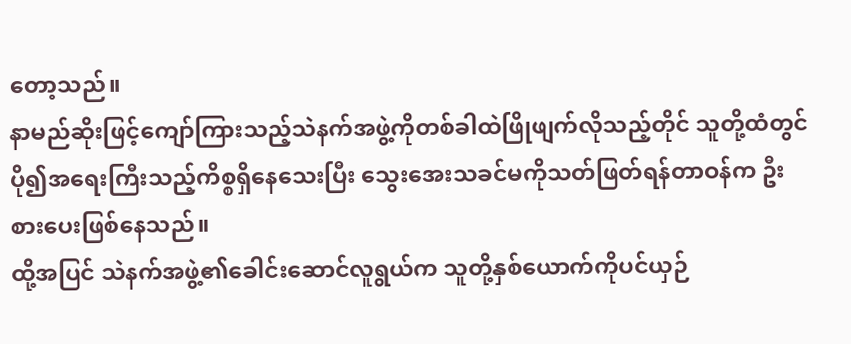တော့သည်။
နာမည်ဆိုးဖြင့်ကျော်ကြားသည့်သဲနက်အဖွဲ့ကိုတစ်ခါထဲဖြိုဖျက်လိုသည့်တိုင် သူတို့ထံတွင်ပို၍အရေးကြီးသည့်ကိစ္စရှိနေသေးပြီး သွေးအေးသခင်မကိုသတ်ဖြတ်ရန်တာဝန်က ဦးစားပေးဖြစ်နေသည်။
ထို့အပြင် သဲနက်အဖွဲ့၏ခေါင်းဆောင်လူရွယ်က သူတို့နှစ်ယောက်ကိုပင်ယှဉ်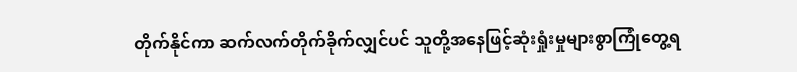တိုက်နိုင်ကာ ဆက်လက်တိုက်ခိုက်လျှင်ပင် သူတို့အနေဖြင့်ဆုံးရှုံးမှုများစွာကြုံတွေ့ရ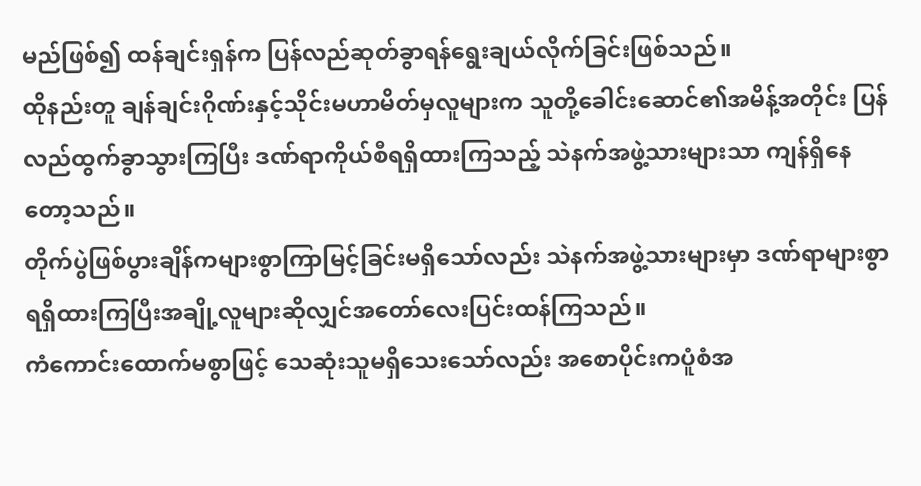မည်ဖြစ်၍ ထန်ချင်းရှန်က ပြန်လည်ဆုတ်ခွာရန်ရွေးချယ်လိုက်ခြင်းဖြစ်သည်။
ထိုနည်းတူ ချန်ချင်းဂိုဏ်းနှင့်သိုင်းမဟာမိတ်မှလူများက သူတို့ခေါင်းဆောင်၏အမိန့်အတိုင်း ပြန်လည်ထွက်ခွာသွားကြပြီး ဒဏ်ရာကိုယ်စီရရှိထားကြသည့် သဲနက်အဖွဲ့သားများသာ ကျန်ရှိနေတော့သည်။
တိုက်ပွဲဖြစ်ပွားချိန်ကများစွာကြာမြင့်ခြင်းမရှိသော်လည်း သဲနက်အဖွဲ့သားများမှာ ဒဏ်ရာများစွာရရှိထားကြပြီးအချို့လူများဆိုလျှင်အတော်လေးပြင်းထန်ကြသည်။
ကံကောင်းထောက်မစွာဖြင့် သေဆုံးသူမရှိသေးသော်လည်း အစောပိုင်းကပူံစံအ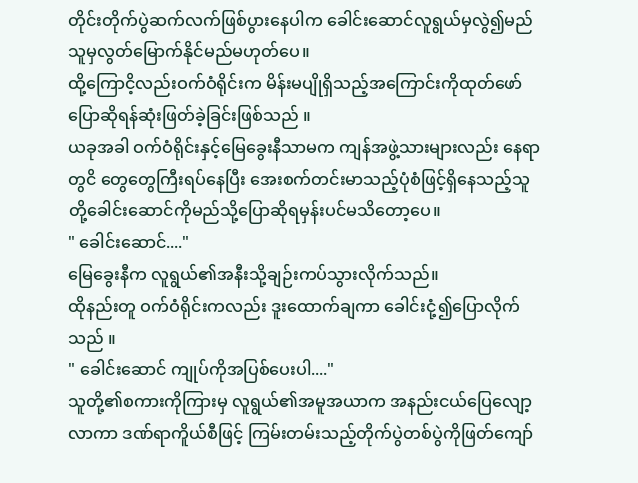တိုင်းတိုက်ပွဲဆက်လက်ဖြစ်ပွားနေပါက ခေါင်းဆောင်လူရွယ်မှလွဲ၍မည်သူမှလွတ်မြောက်နိုင်မည်မဟုတ်ပေ။
ထို့ကြောငိ့လည်းဝက်ဝံရိုင်းက မိန်းမပျိုရှိသည့်အကြောင်းကိုထုတ်ဖော်ပြောဆိုရန်ဆုံးဖြတ်ခဲ့ခြင်းဖြစ်သည် ။
ယခုအခါ ဝက်ဝံရိုင်းနှင့်မြေခွေးနီသာမက ကျန်အဖွဲ့သားများလည်း နေရာတွငိ တွေတွေကြီးရပ်နေပြီး အေးစက်တင်းမာသည့်ပုံစံဖြင့်ရှိနေသည့်သူတို့ခေါင်းဆောင်ကိုမည်သို့ပြောဆိုရမှန်းပင်မသိတော့ပေ။
" ခေါင်းဆောင်...."
မြေခွေးနီက လူရွယ်၏အနီးသို့ချဉ်းကပ်သွားလိုက်သည်။
ထိုနည်းတူ ဝက်ဝံရိုင်းကလည်း ဒူးထောက်ချကာ ခေါင်းငုံ့၍ပြောလိုက်သည် ။
" ခေါင်းဆောင် ကျုပ်ကိုအပြစ်ပေးပါ...."
သူတို့၏စကားကိုကြားမှ လူရွယ်၏အမူအယာက အနည်းငယ်ပြေလျော့လာကာ ဒဏ်ရာကိူယ်စီဖြင့် ကြမ်းတမ်းသည့်တိုက်ပွဲတစ်ပွဲကိုဖြတ်ကျော်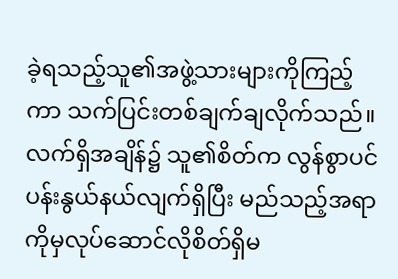ခဲ့ရသည့်သူ၏အဖွဲ့သားများကိုကြည့်ကာ သက်ပြင်းတစ်ချက်ချလိုက်သည်။
လက်ရှိအချိန်၌ သူ၏စိတ်က လွန်စွာပင်ပန်းနွယ်နယ်လျက်ရှိပြီး မည်သည့်အရာကိုမှလုပ်ဆောင်လိုစိတ်ရှိမ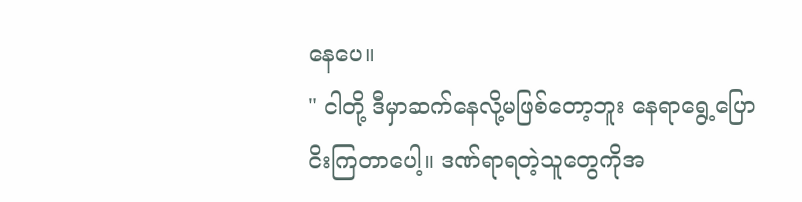နေပေ။
" ငါတို့ ဒီမှာဆက်နေလို့မဖြစ်တော့ဘူး နေရာရွေ့ပြောငိးကြတာပေါ့။ ဒဏ်ရာရတဲ့သူတွေကိုအ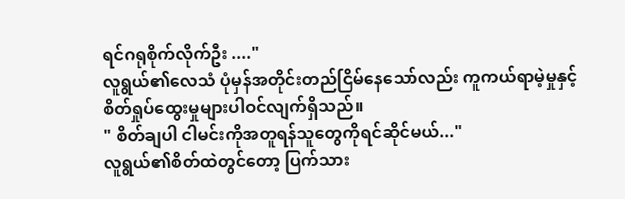ရင်ဂရုစိုက်လိုက်ဦး ...."
လူရွယ်၏လေသံ ပုံမှန်အတိုင်းတည်ငြိမ်နေသော်လည်း ကူကယ်ရာမဲ့မှုနှင့် စိတ်ရှုပ်ထွေးမှုများပါဝင်လျက်ရှိသည်။
" စိတ်ချပါ ငါမင်းကိုအတူရန်သူတွေကိုရင်ဆိုင်မယ်..."
လူရွယ်၏စိတ်ထဲတွင်တော့ ပြက်သား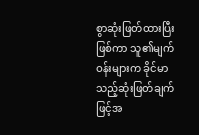စွာဆုံးဖြတ်ထားပြီးဖြစ်ကာ သူ၏မျက်ဝန်းများက ခိုင်မာသည့်ဆုံးဖြတ်ချက်ဖြင့်အ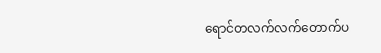ရောင်တလက်လက်တောက်ပ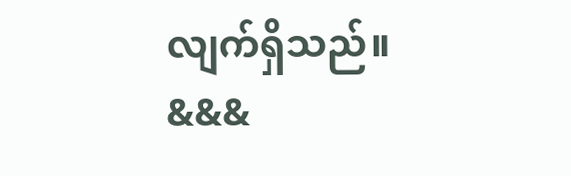လျက်ရှိသည်။
&&&